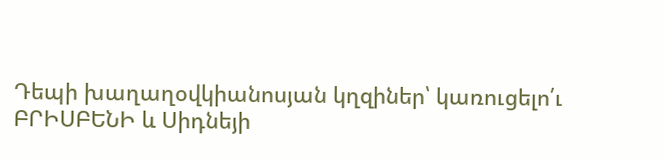Դեպի խաղաղօվկիանոսյան կղզիներ՝ կառուցելո՛ւ
ԲՐԻՍԲԵՆԻ և Սիդնեյի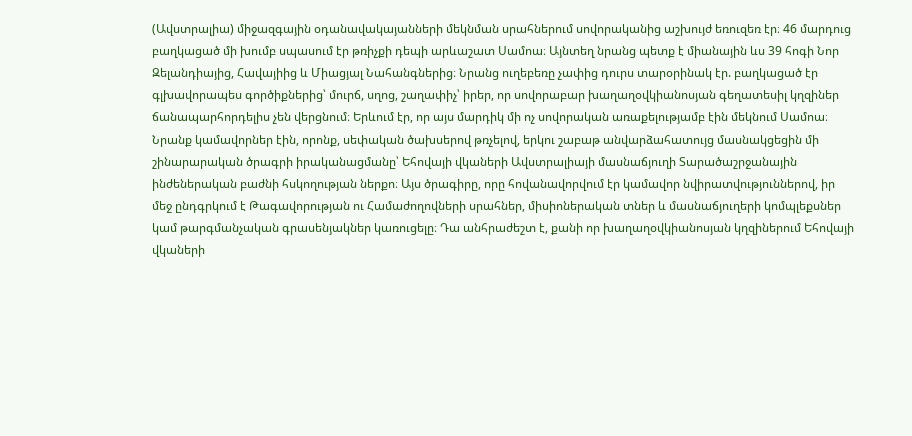(Ավստրալիա) միջազգային օդանավակայանների մեկնման սրահներում սովորականից աշխույժ եռուզեռ էր։ 46 մարդուց բաղկացած մի խումբ սպասում էր թռիչքի դեպի արևաշատ Սամոա։ Այնտեղ նրանց պետք է միանային ևս 39 հոգի Նոր Զելանդիայից, Հավայիից և Միացյալ Նահանգներից։ Նրանց ուղեբեռը չափից դուրս տարօրինակ էր. բաղկացած էր գլխավորապես գործիքներից՝ մուրճ, սղոց, շաղափիչ՝ իրեր, որ սովորաբար խաղաղօվկիանոսյան գեղատեսիլ կղզիներ ճանապարհորդելիս չեն վերցնում։ Երևում էր, որ այս մարդիկ մի ոչ սովորական առաքելությամբ էին մեկնում Սամոա։
Նրանք կամավորներ էին, որոնք, սեփական ծախսերով թռչելով, երկու շաբաթ անվարձահատույց մասնակցեցին մի շինարարական ծրագրի իրականացմանը՝ Եհովայի վկաների Ավստրալիայի մասնաճյուղի Տարածաշրջանային ինժեներական բաժնի հսկողության ներքո։ Այս ծրագիրը, որը հովանավորվում էր կամավոր նվիրատվություններով, իր մեջ ընդգրկում է Թագավորության ու Համաժողովների սրահներ, միսիոներական տներ և մասնաճյուղերի կոմպլեքսներ կամ թարգմանչական գրասենյակներ կառուցելը։ Դա անհրաժեշտ է, քանի որ խաղաղօվկիանոսյան կղզիներում Եհովայի վկաների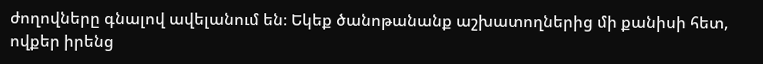ժողովները գնալով ավելանում են։ Եկեք ծանոթանանք աշխատողներից մի քանիսի հետ, ովքեր իրենց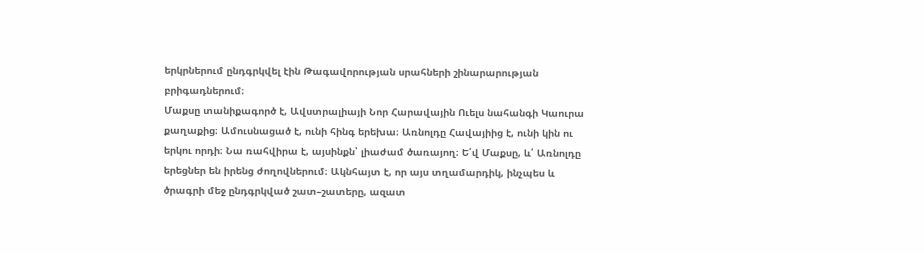երկրներում ընդգրկվել էին Թագավորության սրահների շինարարության բրիգադներում։
Մաքսը տանիքագործ է, Ավստրալիայի Նոր Հարավային Ուելս նահանգի Կաուրա քաղաքից։ Ամուսնացած է, ունի հինգ երեխա։ Առնոլդը Հավայիից է, ունի կին ու երկու որդի։ Նա ռահվիրա է, այսինքն՝ լիաժամ ծառայող։ Ե՛վ Մաքսը, և՛ Առնոլդը երեցներ են իրենց ժողովներում։ Ակնհայտ է, որ այս տղամարդիկ, ինչպես և ծրագրի մեջ ընդգրկված շատ–շատերը, ազատ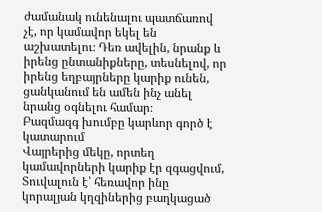ժամանակ ունենալու պատճառով չէ, որ կամավոր եկել են աշխատելու։ Դեռ ավելին, նրանք և իրենց ընտանիքները, տեսնելով, որ իրենց եղբայրները կարիք ունեն, ցանկանում են ամեն ինչ անել նրանց օգնելու համար։
Բազմազգ խումբը կարևոր գործ է կատարում
Վայրերից մեկը, որտեղ կամավորների կարիք էր զգացվում, Տուվալուն է՝ հեռավոր ինը կորալյան կղզիներից բաղկացած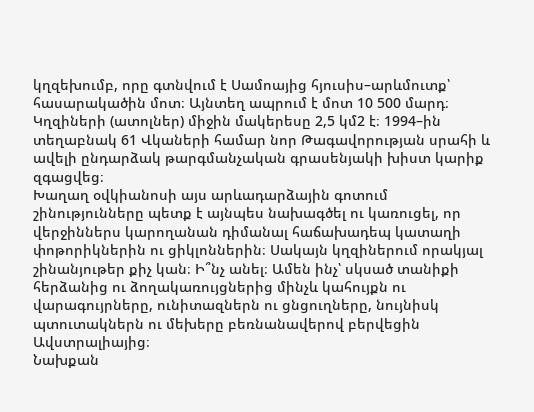կղզեխումբ, որը գտնվում է Սամոայից հյուսիս–արևմուտք՝ հասարակածին մոտ։ Այնտեղ ապրում է մոտ 10 500 մարդ։ Կղզիների (ատոլներ) միջին մակերեսը 2,5 կմ2 է։ 1994–ին տեղաբնակ 61 Վկաների համար նոր Թագավորության սրահի և ավելի ընդարձակ թարգմանչական գրասենյակի խիստ կարիք զգացվեց։
Խաղաղ օվկիանոսի այս արևադարձային գոտում շինությունները պետք է այնպես նախագծել ու կառուցել, որ վերջիններս կարողանան դիմանալ հաճախադեպ կատաղի փոթորիկներին ու ցիկլոններին։ Սակայն կղզիներում որակյալ շինանյութեր քիչ կան։ Ի՞նչ անել։ Ամեն ինչ՝ սկսած տանիքի հերձանից ու ձողակառույցներից մինչև կահույքն ու վարագույրները, ունիտազներն ու ցնցուղները, նույնիսկ պտուտակներն ու մեխերը բեռնանավերով բերվեցին Ավստրալիայից։
Նախքան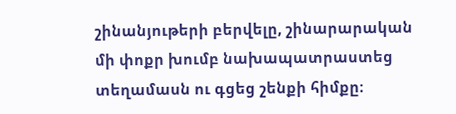շինանյութերի բերվելը, շինարարական մի փոքր խումբ նախապատրաստեց տեղամասն ու գցեց շենքի հիմքը։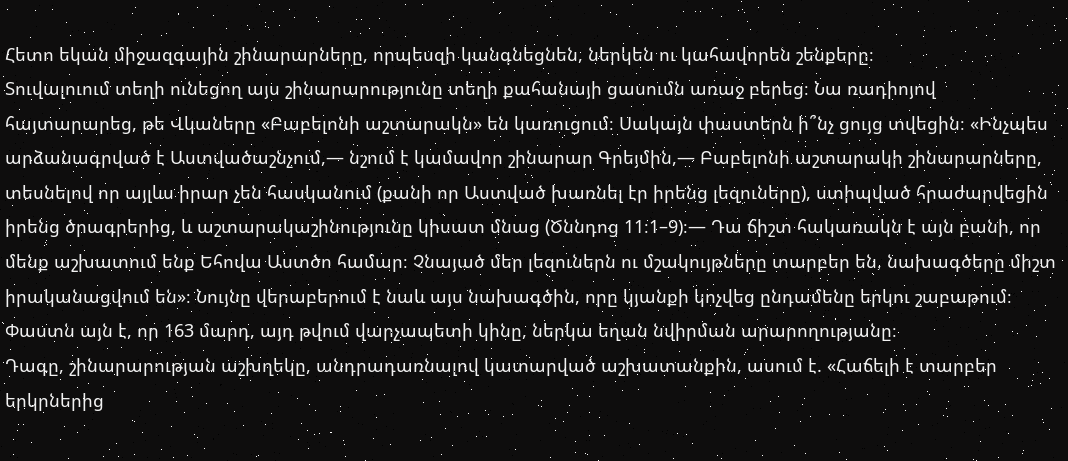Հետո եկան միջազգային շինարարները, որպեսզի կանգնեցնեն, ներկեն ու կահավորեն շենքերը։
Տուվալուում տեղի ունեցող այս շինարարությունը տեղի քահանայի ցասումն առաջ բերեց։ Նա ռադիոյով հայտարարեց, թե Վկաները «Բաբելոնի աշտարակն» են կառուցում։ Սակայն փաստերն ի՞նչ ցույց տվեցին։ «Ինչպես արձանագրված է Աստվածաշնչում,— նշում է կամավոր շինարար Գրեյմին,— Բաբելոնի աշտարակի շինարարները, տեսնելով որ այլևս իրար չեն հասկանում (քանի որ Աստված խառնել էր իրենց լեզուները), ստիպված հրաժարվեցին իրենց ծրագրերից, և աշտարակաշինությունը կիսատ մնաց (Ծննդոց 11։1–9)։— Դա ճիշտ հակառակն է այն բանի, որ մենք աշխատում ենք Եհովա Աստծո համար։ Չնայած մեր լեզուներն ու մշակույթները տարբեր են, նախագծերը միշտ իրականացվում են»։ Նույնը վերաբերում է նաև այս նախագծին, որը կյանքի կոչվեց ընդամենը երկու շաբաթում։ Փաստն այն է, որ 163 մարդ, այդ թվում վարչապետի կինը, ներկա եղան նվիրման արարողությանը։
Դագը, շինարարության աշխղեկը, անդրադառնալով կատարված աշխատանքին, ասում է. «Հաճելի է տարբեր երկրներից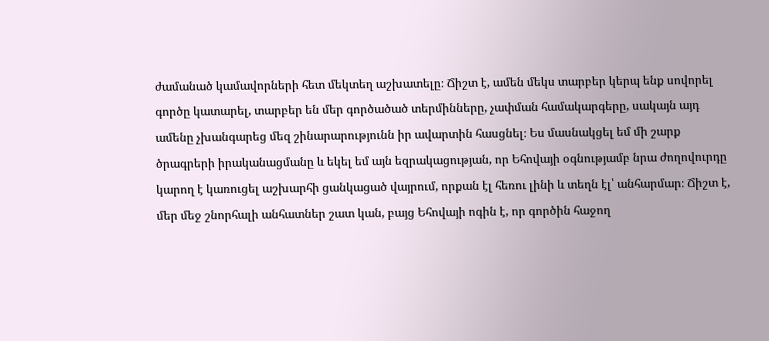ժամանած կամավորների հետ մեկտեղ աշխատելը։ Ճիշտ է, ամեն մեկս տարբեր կերպ ենք սովորել գործը կատարել, տարբեր են մեր գործածած տերմինները, չափման համակարգերը, սակայն այդ ամենը չխանգարեց մեզ շինարարությունն իր ավարտին հասցնել։ Ես մասնակցել եմ մի շարք ծրագրերի իրականացմանը և եկել եմ այն եզրակացության, որ Եհովայի օգնությամբ նրա ժողովուրդը կարող է կառուցել աշխարհի ցանկացած վայրում, որքան էլ հեռու լինի և տեղն էլ՝ անհարմար։ Ճիշտ է, մեր մեջ շնորհալի անհատներ շատ կան, բայց Եհովայի ոգին է, որ գործին հաջող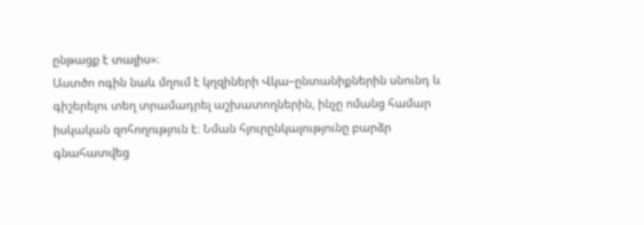ընթացք է տալիս»։
Աստծո ոգին նաև մղում է կղզիների Վկա–ընտանիքներին սնունդ և գիշերելու տեղ տրամադրել աշխատողներին, ինչը ոմանց համար իսկական զոհողություն է։ Նման հյուրընկալությունը բարձր գնահատվեց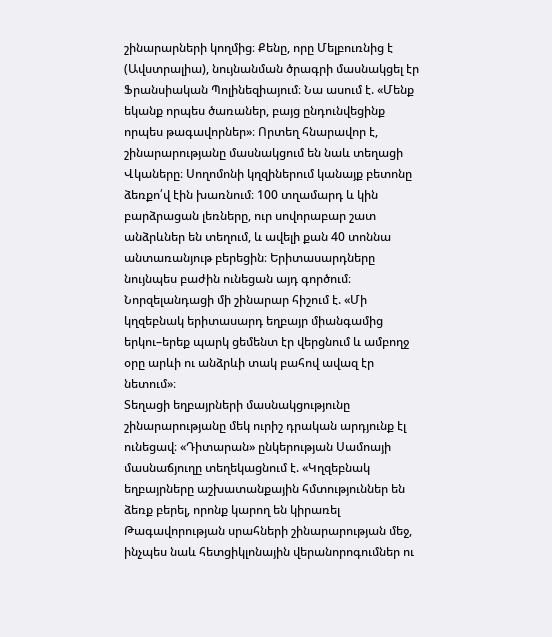շինարարների կողմից։ Քենը, որը Մելբուռնից է (Ավստրալիա), նույնանման ծրագրի մասնակցել էր Ֆրանսիական Պոլինեզիայում։ Նա ասում է. «Մենք եկանք որպես ծառաներ, բայց ընդունվեցինք որպես թագավորներ»։ Որտեղ հնարավոր է, շինարարությանը մասնակցում են նաև տեղացի Վկաները։ Սողոմոնի կղզիներում կանայք բետոնը ձեռքո՛վ էին խառնում։ 100 տղամարդ և կին բարձրացան լեռները, ուր սովորաբար շատ անձրևներ են տեղում, և ավելի քան 40 տոննա անտառանյութ բերեցին։ Երիտասարդները նույնպես բաժին ունեցան այդ գործում։ Նորզելանդացի մի շինարար հիշում է. «Մի կղզեբնակ երիտասարդ եղբայր միանգամից երկու–երեք պարկ ցեմենտ էր վերցնում և ամբողջ օրը արևի ու անձրևի տակ բահով ավազ էր նետում»։
Տեղացի եղբայրների մասնակցությունը շինարարությանը մեկ ուրիշ դրական արդյունք էլ ունեցավ։ «Դիտարան» ընկերության Սամոայի մասնաճյուղը տեղեկացնում է. «Կղզեբնակ եղբայրները աշխատանքային հմտություններ են ձեռք բերել, որոնք կարող են կիրառել Թագավորության սրահների շինարարության մեջ, ինչպես նաև հետցիկլոնային վերանորոգումներ ու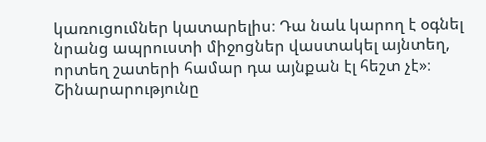կառուցումներ կատարելիս։ Դա նաև կարող է օգնել նրանց ապրուստի միջոցներ վաստակել այնտեղ, որտեղ շատերի համար դա այնքան էլ հեշտ չէ»։
Շինարարությունը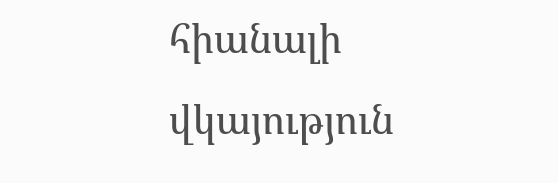հիանալի վկայություն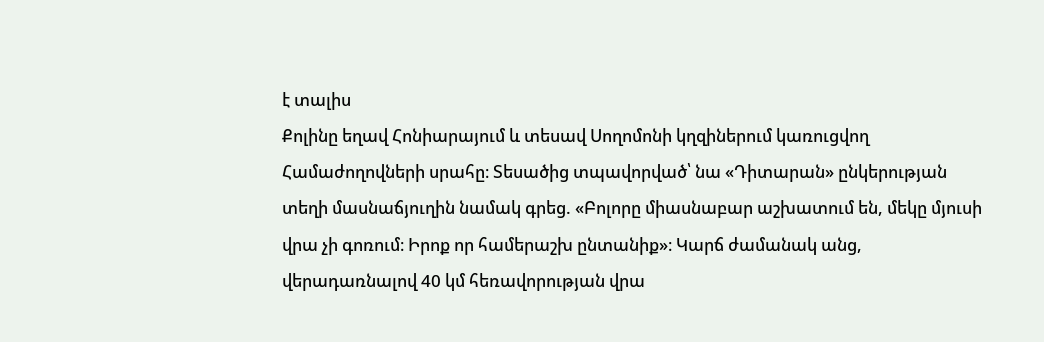է տալիս
Քոլինը եղավ Հոնիարայում և տեսավ Սողոմոնի կղզիներում կառուցվող Համաժողովների սրահը։ Տեսածից տպավորված՝ նա «Դիտարան» ընկերության տեղի մասնաճյուղին նամակ գրեց. «Բոլորը միասնաբար աշխատում են, մեկը մյուսի վրա չի գոռում։ Իրոք որ համերաշխ ընտանիք»։ Կարճ ժամանակ անց, վերադառնալով 40 կմ հեռավորության վրա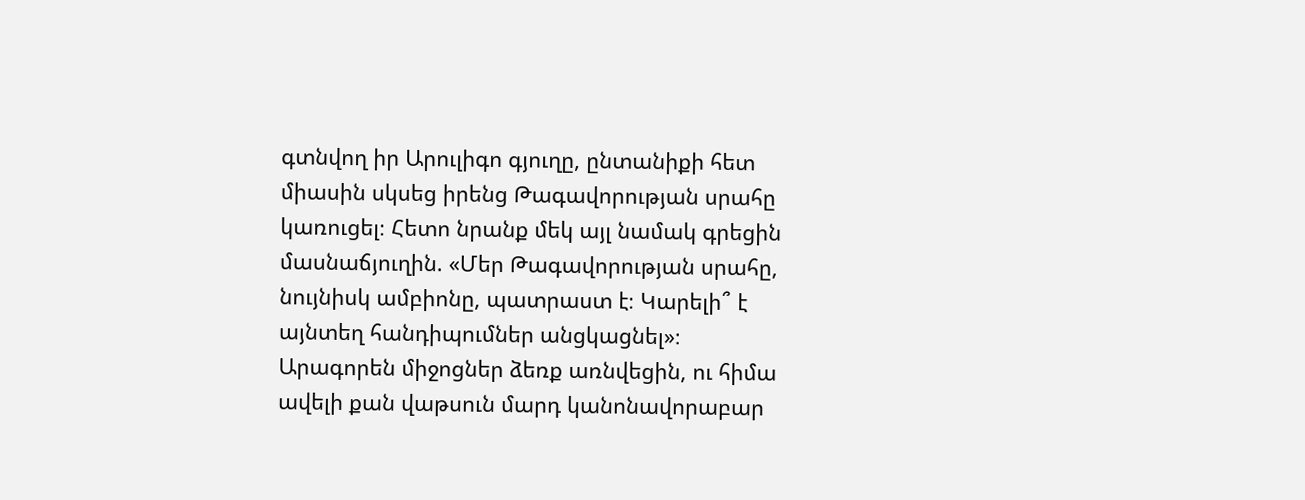գտնվող իր Արուլիգո գյուղը, ընտանիքի հետ միասին սկսեց իրենց Թագավորության սրահը կառուցել։ Հետո նրանք մեկ այլ նամակ գրեցին մասնաճյուղին. «Մեր Թագավորության սրահը, նույնիսկ ամբիոնը, պատրաստ է։ Կարելի՞ է այնտեղ հանդիպումներ անցկացնել»։ Արագորեն միջոցներ ձեռք առնվեցին, ու հիմա ավելի քան վաթսուն մարդ կանոնավորաբար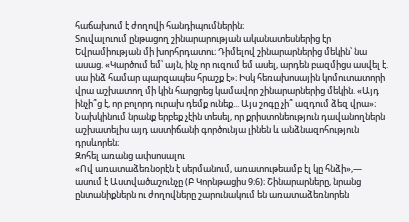հաճախում է ժողովի հանդիպումներին։
Տուվալուում ընթացող շինարարության ականատեսներից էր Եվրամիության մի խորհրդատու։ Դիմելով շինարարներից մեկին՝ նա ասաց. «Կարծում եմ՝ այն, ինչ որ ուզում եմ ասել, արդեն բազմիցս ասվել է. սա ինձ համար պարզապես հրաշք է»։ Իսկ հեռախոսային կոմուտատորի վրա աշխատող մի կին հարցրեց կամավոր շինարարներից մեկին. «Այդ ինչի՞ց է, որ բոլորդ ուրախ դեմք ունեք... Այս շոգը չի՞ ազդում ձեզ վրա»։ Նախկինում նրանք երբեք չէին տեսել, որ քրիստոնեություն դավանողներն աշխատելիս այդ աստիճանի գործունյա լինեն և անձնազոհություն դրսևորեն։
Զոհել առանց ափսոսալու
«Ով առատաձեռնօրէն է սերմանում, առատութեամբ էլ կը հնձի»,— ասում է Աստվածաշունչը (Բ Կորնթացիս 9։6)։ Շինարարները, նրանց ընտանիքներն ու ժողովները շարունակում են առատաձեռնորեն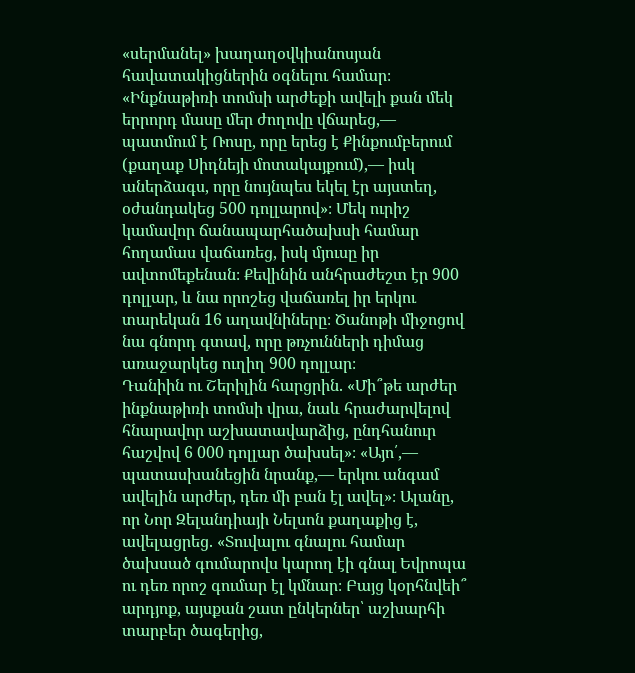«սերմանել» խաղաղօվկիանոսյան հավատակիցներին օգնելու համար։ «Ինքնաթիռի տոմսի արժեքի ավելի քան մեկ երրորդ մասը մեր ժողովը վճարեց,— պատմում է Ռոսը, որը երեց է Քինքումբերում (քաղաք Սիդնեյի մոտակայքում),— իսկ աներձագս, որը նույնպես եկել էր այստեղ, օժանդակեց 500 դոլլարով»։ Մեկ ուրիշ կամավոր ճանապարհածախսի համար հողամաս վաճառեց, իսկ մյուսը իր ավտոմեքենան։ Քեվինին անհրաժեշտ էր 900 դոլլար, և նա որոշեց վաճառել իր երկու տարեկան 16 աղավնիները։ Ծանոթի միջոցով նա գնորդ գտավ, որը թռչունների դիմաց առաջարկեց ուղիղ 900 դոլլար։
Դանիին ու Շերիլին հարցրին. «Մի՞թե արժեր ինքնաթիռի տոմսի վրա, նաև հրաժարվելով հնարավոր աշխատավարձից, ընդհանուր հաշվով 6 000 դոլլար ծախսել»։ «Այո՛,— պատասխանեցին նրանք,— երկու անգամ ավելին արժեր, դեռ մի բան էլ ավել»։ Ալանը, որ Նոր Զելանդիայի Նելսոն քաղաքից է, ավելացրեց. «Տուվալու գնալու համար ծախսած գումարովս կարող էի գնալ Եվրոպա ու դեռ որոշ գումար էլ կմնար։ Բայց կօրհնվեի՞ արդյոք, այսքան շատ ընկերներ՝ աշխարհի տարբեր ծագերից,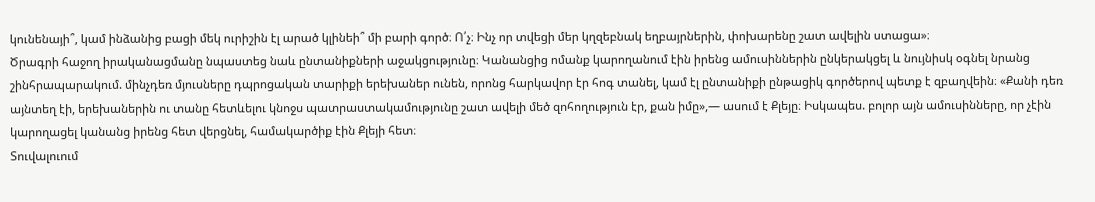կունենայի՞, կամ ինձանից բացի մեկ ուրիշին էլ արած կլինեի՞ մի բարի գործ։ Ո՛չ։ Ինչ որ տվեցի մեր կղզեբնակ եղբայրներին, փոխարենը շատ ավելին ստացա»։
Ծրագրի հաջող իրականացմանը նպաստեց նաև ընտանիքների աջակցությունը։ Կանանցից ոմանք կարողանում էին իրենց ամուսիններին ընկերակցել և նույնիսկ օգնել նրանց շինհրապարակում. մինչդեռ մյուսները դպրոցական տարիքի երեխաներ ունեն, որոնց հարկավոր էր հոգ տանել, կամ էլ ընտանիքի ընթացիկ գործերով պետք է զբաղվեին։ «Քանի դեռ այնտեղ էի, երեխաներին ու տանը հետևելու կնոջս պատրաստակամությունը շատ ավելի մեծ զոհողություն էր, քան իմը»,— ասում է Քլեյը։ Իսկապես. բոլոր այն ամուսինները, որ չէին կարողացել կանանց իրենց հետ վերցնել, համակարծիք էին Քլեյի հետ։
Տուվալուում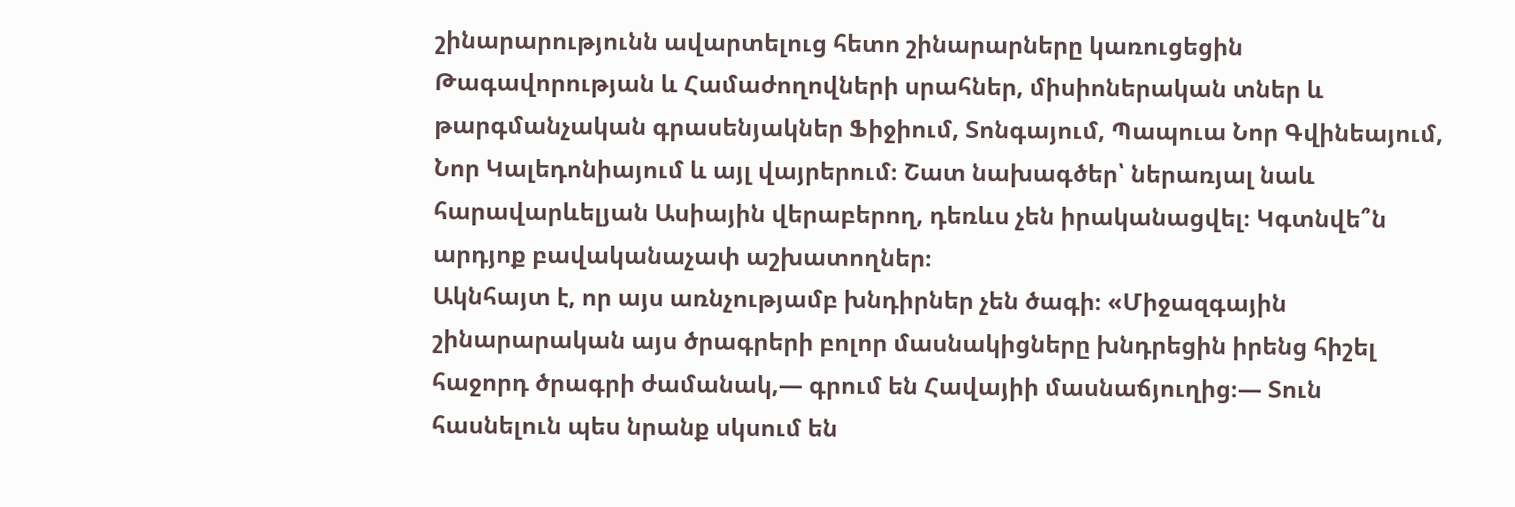շինարարությունն ավարտելուց հետո շինարարները կառուցեցին Թագավորության և Համաժողովների սրահներ, միսիոներական տներ և թարգմանչական գրասենյակներ Ֆիջիում, Տոնգայում, Պապուա Նոր Գվինեայում, Նոր Կալեդոնիայում և այլ վայրերում։ Շատ նախագծեր՝ ներառյալ նաև հարավարևելյան Ասիային վերաբերող, դեռևս չեն իրականացվել։ Կգտնվե՞ն արդյոք բավականաչափ աշխատողներ։
Ակնհայտ է, որ այս առնչությամբ խնդիրներ չեն ծագի։ «Միջազգային շինարարական այս ծրագրերի բոլոր մասնակիցները խնդրեցին իրենց հիշել հաջորդ ծրագրի ժամանակ,— գրում են Հավայիի մասնաճյուղից։— Տուն հասնելուն պես նրանք սկսում են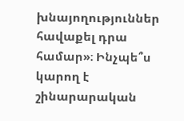խնայողություններ հավաքել դրա համար»։ Ինչպե՞ս կարող է շինարարական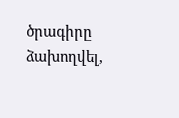ծրագիրը ձախողվել,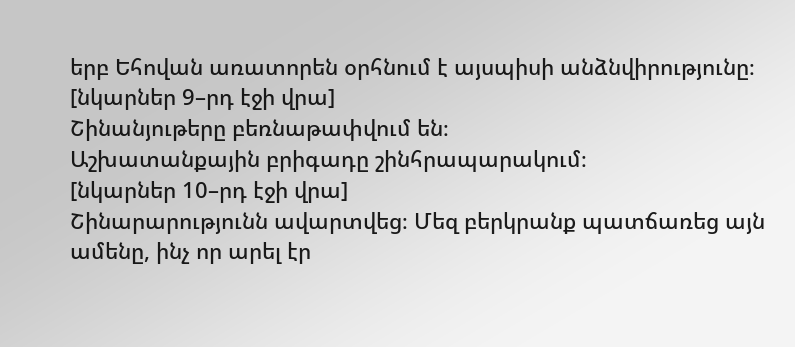երբ Եհովան առատորեն օրհնում է այսպիսի անձնվիրությունը։
[նկարներ 9–րդ էջի վրա]
Շինանյութերը բեռնաթափվում են։
Աշխատանքային բրիգադը շինհրապարակում։
[նկարներ 10–րդ էջի վրա]
Շինարարությունն ավարտվեց։ Մեզ բերկրանք պատճառեց այն ամենը, ինչ որ արել էր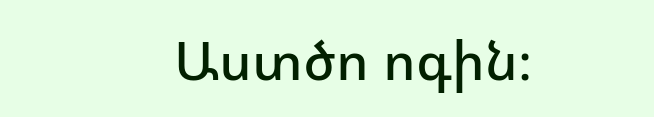Աստծո ոգին։